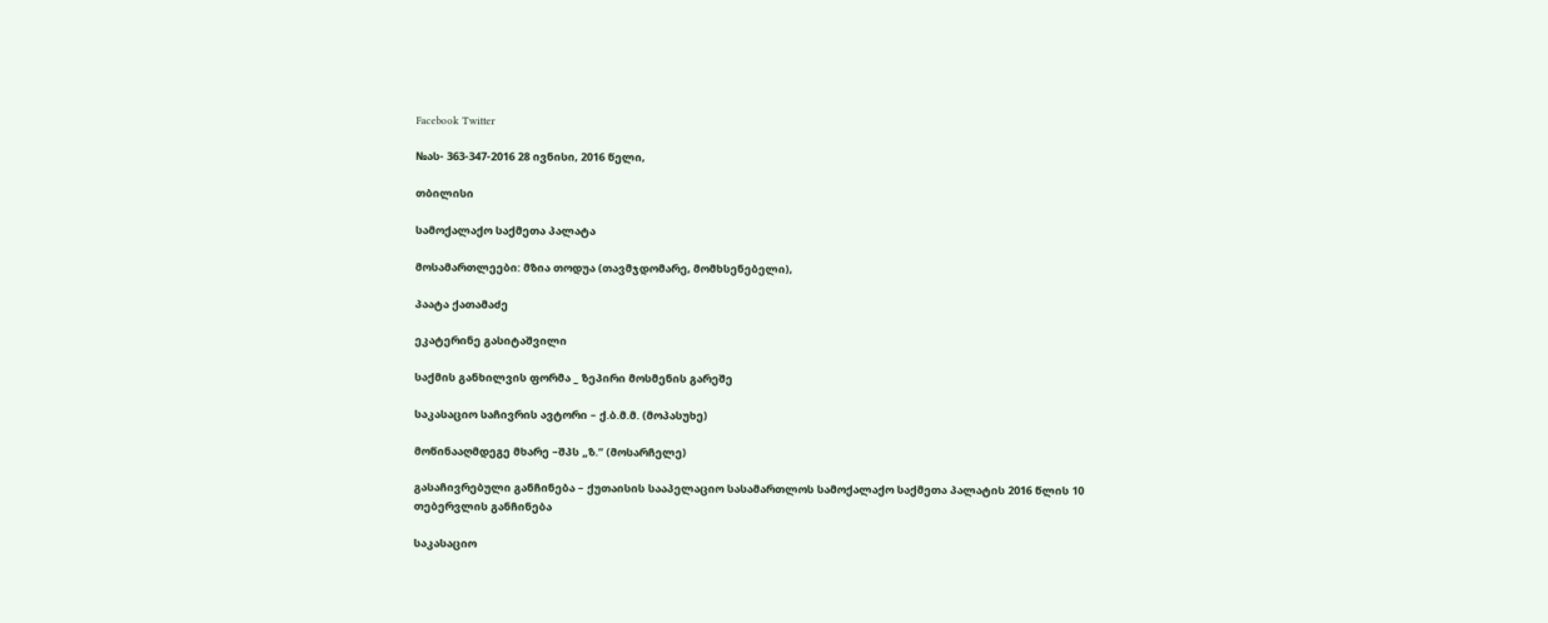Facebook Twitter

№ას- 363-347-2016 28 ივნისი, 2016 წელი,

თბილისი

სამოქალაქო საქმეთა პალატა

მოსამართლეები: მზია თოდუა (თავმჯდომარე, მომხსენებელი),

პაატა ქათამაძე

ეკატერინე გასიტაშვილი

საქმის განხილვის ფორმა _ ზეპირი მოსმენის გარეშე

საკასაციო საჩივრის ავტორი – ქ.ბ.მ.მ. (მოპასუხე)

მოწინააღმდეგე მხარე –შპს „ზ.“ (მოსარჩელე)

გასაჩივრებული განჩინება – ქუთაისის სააპელაციო სასამართლოს სამოქალაქო საქმეთა პალატის 2016 წლის 10 თებერვლის განჩინება

საკასაციო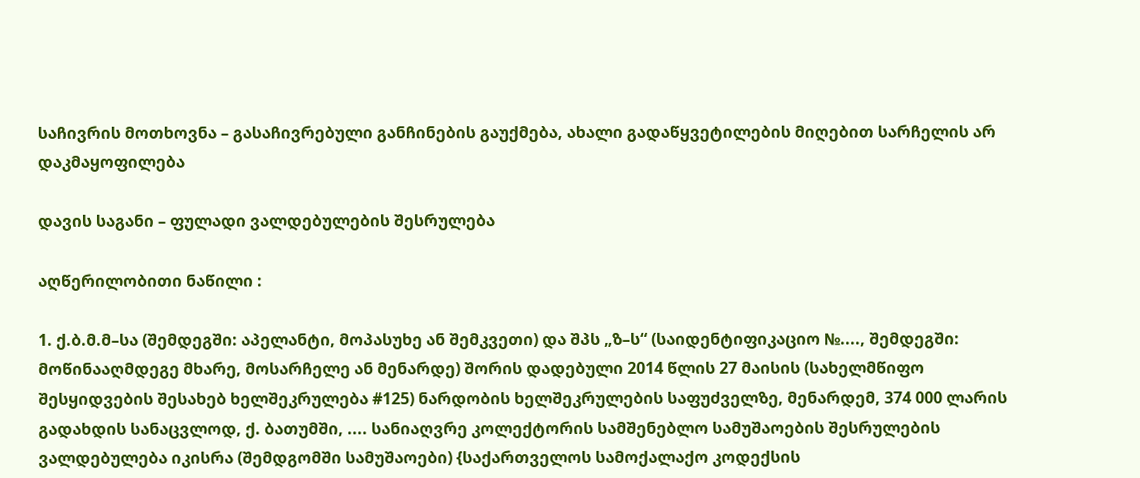საჩივრის მოთხოვნა – გასაჩივრებული განჩინების გაუქმება, ახალი გადაწყვეტილების მიღებით სარჩელის არ დაკმაყოფილება

დავის საგანი – ფულადი ვალდებულების შესრულება

აღწერილობითი ნაწილი :

1. ქ.ბ.მ.მ–სა (შემდეგში: აპელანტი, მოპასუხე ან შემკვეთი) და შპს „ზ–ს“ (საიდენტიფიკაციო №...., შემდეგში: მოწინააღმდეგე მხარე, მოსარჩელე ან მენარდე) შორის დადებული 2014 წლის 27 მაისის (სახელმწიფო შესყიდვების შესახებ ხელშეკრულება #125) ნარდობის ხელშეკრულების საფუძველზე, მენარდემ, 374 000 ლარის გადახდის სანაცვლოდ, ქ. ბათუმში, .... სანიაღვრე კოლექტორის სამშენებლო სამუშაოების შესრულების ვალდებულება იკისრა (შემდგომში სამუშაოები) {საქართველოს სამოქალაქო კოდექსის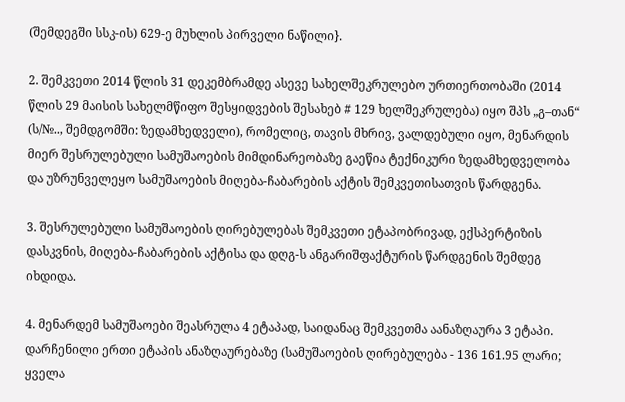(შემდეგში სსკ-ის) 629-ე მუხლის პირველი ნაწილი}.

2. შემკვეთი 2014 წლის 31 დეკემბრამდე ასევე სახელშეკრულებო ურთიერთობაში (2014 წლის 29 მაისის სახელმწიფო შესყიდვების შესახებ # 129 ხელშეკრულება) იყო შპს „გ–თან“ (ს/№.., შემდგომში: ზედამხედველი), რომელიც, თავის მხრივ, ვალდებული იყო, მენარდის მიერ შესრულებული სამუშაოების მიმდინარეობაზე გაეწია ტექნიკური ზედამხედველობა და უზრუნველეყო სამუშაოების მიღება-ჩაბარების აქტის შემკვეთისათვის წარდგენა.

3. შესრულებული სამუშაოების ღირებულებას შემკვეთი ეტაპობრივად, ექსპერტიზის დასკვნის, მიღება-ჩაბარების აქტისა და დღგ-ს ანგარიშფაქტურის წარდგენის შემდეგ იხდიდა.

4. მენარდემ სამუშაოები შეასრულა 4 ეტაპად, საიდანაც შემკვეთმა აანაზღაურა 3 ეტაპი. დარჩენილი ერთი ეტაპის ანაზღაურებაზე (სამუშაოების ღირებულება - 136 161.95 ლარი; ყველა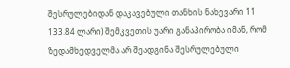შესრულებიდან დაკავებული თანხის ნახევარი 11 133.84 ლარი) შემკვეთის უარი განაპირობა იმან, რომ ზედამხედველმა არ შეადგინა შესრულებული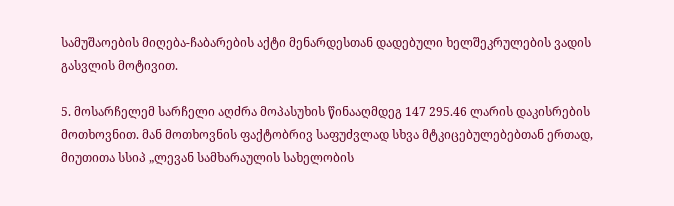სამუშაოების მიღება-ჩაბარების აქტი მენარდესთან დადებული ხელშეკრულების ვადის გასვლის მოტივით.

5. მოსარჩელემ სარჩელი აღძრა მოპასუხის წინააღმდეგ 147 295.46 ლარის დაკისრების მოთხოვნით. მან მოთხოვნის ფაქტობრივ საფუძვლად სხვა მტკიცებულებებთან ერთად, მიუთითა სსიპ „ლევან სამხარაულის სახელობის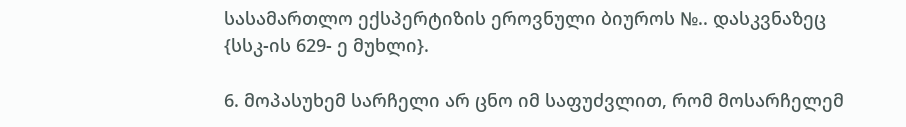სასამართლო ექსპერტიზის ეროვნული ბიუროს №.. დასკვნაზეც {სსკ-ის 629- ე მუხლი}.

6. მოპასუხემ სარჩელი არ ცნო იმ საფუძვლით, რომ მოსარჩელემ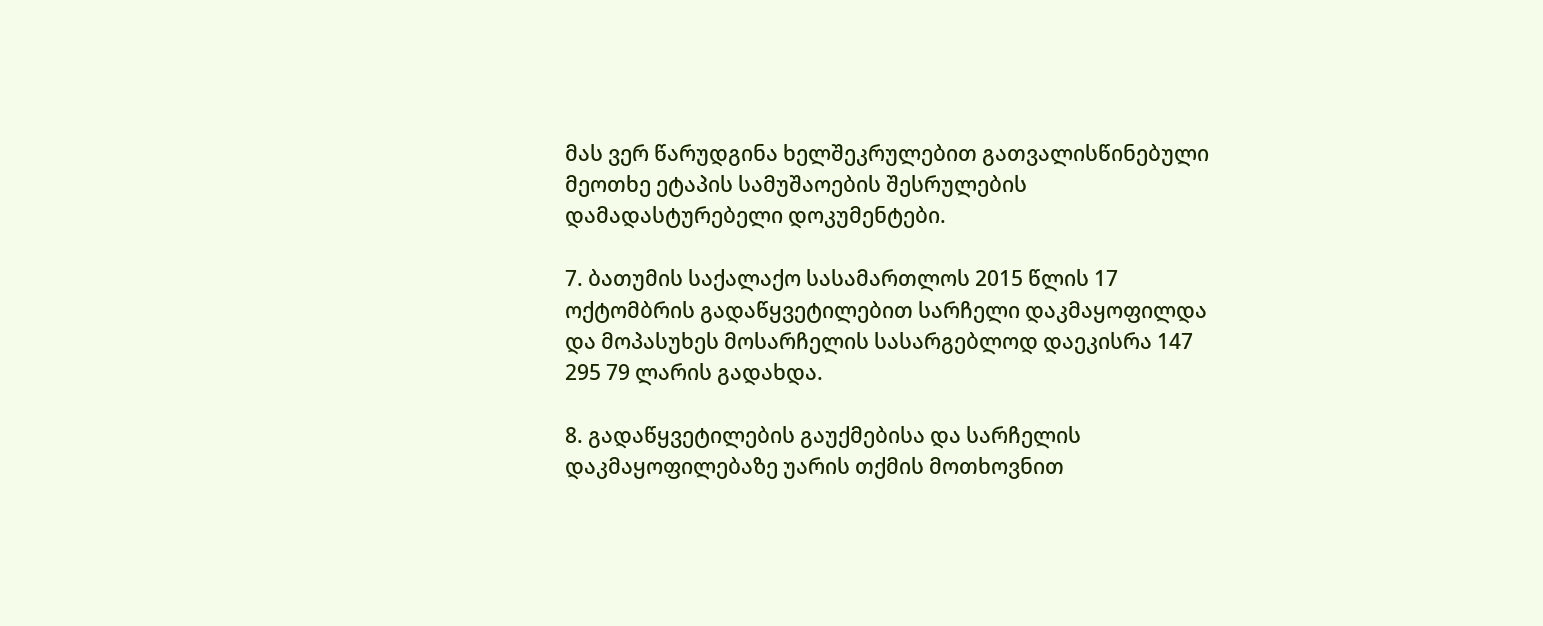მას ვერ წარუდგინა ხელშეკრულებით გათვალისწინებული მეოთხე ეტაპის სამუშაოების შესრულების დამადასტურებელი დოკუმენტები.

7. ბათუმის საქალაქო სასამართლოს 2015 წლის 17 ოქტომბრის გადაწყვეტილებით სარჩელი დაკმაყოფილდა და მოპასუხეს მოსარჩელის სასარგებლოდ დაეკისრა 147 295 79 ლარის გადახდა.

8. გადაწყვეტილების გაუქმებისა და სარჩელის დაკმაყოფილებაზე უარის თქმის მოთხოვნით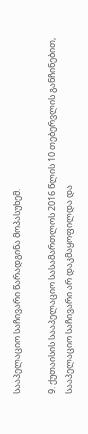სააპელაციო საჩივარი წარადგინა მოპასუხემ.

9. ქუთაისის სააპელაციო სასამართლოს 2016 წლის 10 თებერვლის განჩინებით, სააპელაციო საჩივარი არ დაკმაყოფილდა და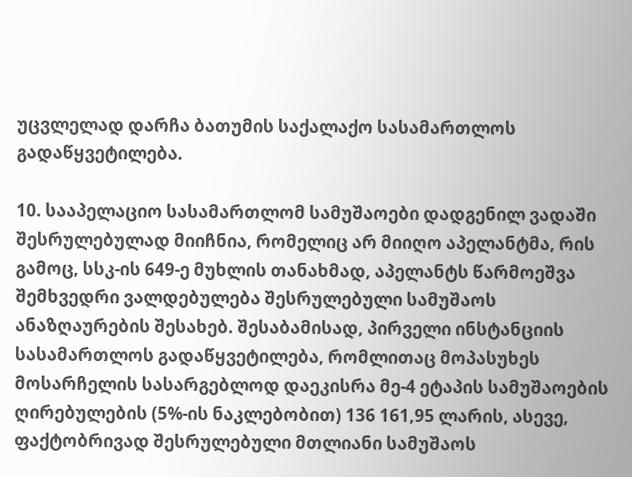უცვლელად დარჩა ბათუმის საქალაქო სასამართლოს გადაწყვეტილება.

10. სააპელაციო სასამართლომ სამუშაოები დადგენილ ვადაში შესრულებულად მიიჩნია, რომელიც არ მიიღო აპელანტმა, რის გამოც, სსკ-ის 649-ე მუხლის თანახმად, აპელანტს წარმოეშვა შემხვედრი ვალდებულება შესრულებული სამუშაოს ანაზღაურების შესახებ. შესაბამისად, პირველი ინსტანციის სასამართლოს გადაწყვეტილება, რომლითაც მოპასუხეს მოსარჩელის სასარგებლოდ დაეკისრა მე-4 ეტაპის სამუშაოების ღირებულების (5%-ის ნაკლებობით) 136 161,95 ლარის, ასევე, ფაქტობრივად შესრულებული მთლიანი სამუშაოს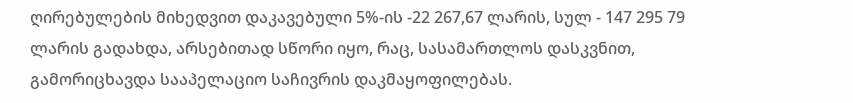ღირებულების მიხედვით დაკავებული 5%-ის -22 267,67 ლარის, სულ - 147 295 79 ლარის გადახდა, არსებითად სწორი იყო, რაც, სასამართლოს დასკვნით, გამორიცხავდა სააპელაციო საჩივრის დაკმაყოფილებას.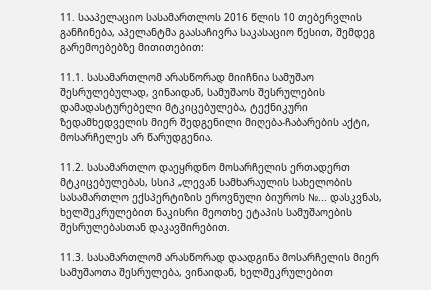11. სააპელაციო სასამართლოს 2016 წლის 10 თებერვლის განჩინება, აპელანტმა გაასაჩივრა საკასაციო წესით, შემდეგ გარემოებებზე მითითებით:

11.1. სასამართლომ არასწორად მიიჩნია სამუშაო შესრულებულად, ვინაიდან, სამუშაოს შესრულების დამადასტურებელი მტკიცებულება, ტექნიკური ზედამხედველის მიერ შედგენილი მიღება-ჩაბარების აქტი, მოსარჩელეს არ წარუდგენია.

11.2. სასამართლო დაეყრდნო მოსარჩელის ერთადერთ მტკიცებულებას, სსიპ „ლევან სამხარაულის სახელობის სასამართლო ექსპერტიზის ეროვნული ბიუროს №... დასკვნას, ხელშეკრულებით ნაკისრი მეოთხე ეტაპის სამუშაოების შესრულებასთან დაკავშირებით.

11.3. სასამართლომ არასწორად დაადგინა მოსარჩელის მიერ სამუშაოთა შესრულება, ვინაიდან, ხელშეკრულებით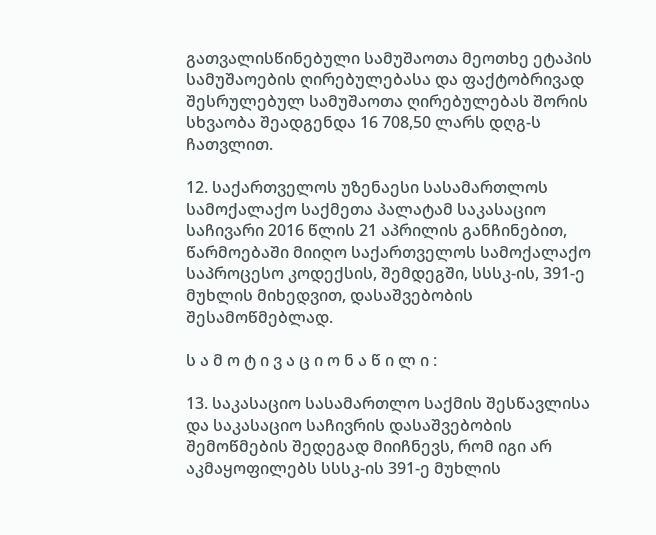გათვალისწინებული სამუშაოთა მეოთხე ეტაპის სამუშაოების ღირებულებასა და ფაქტობრივად შესრულებულ სამუშაოთა ღირებულებას შორის სხვაობა შეადგენდა 16 708,50 ლარს დღგ-ს ჩათვლით.

12. საქართველოს უზენაესი სასამართლოს სამოქალაქო საქმეთა პალატამ საკასაციო საჩივარი 2016 წლის 21 აპრილის განჩინებით, წარმოებაში მიიღო საქართველოს სამოქალაქო საპროცესო კოდექსის, შემდეგში, სსსკ-ის, 391-ე მუხლის მიხედვით, დასაშვებობის შესამოწმებლად.

ს ა მ ო ტ ი ვ ა ც ი ო ნ ა წ ი ლ ი :

13. საკასაციო სასამართლო საქმის შესწავლისა და საკასაციო საჩივრის დასაშვებობის შემოწმების შედეგად მიიჩნევს, რომ იგი არ აკმაყოფილებს სსსკ-ის 391-ე მუხლის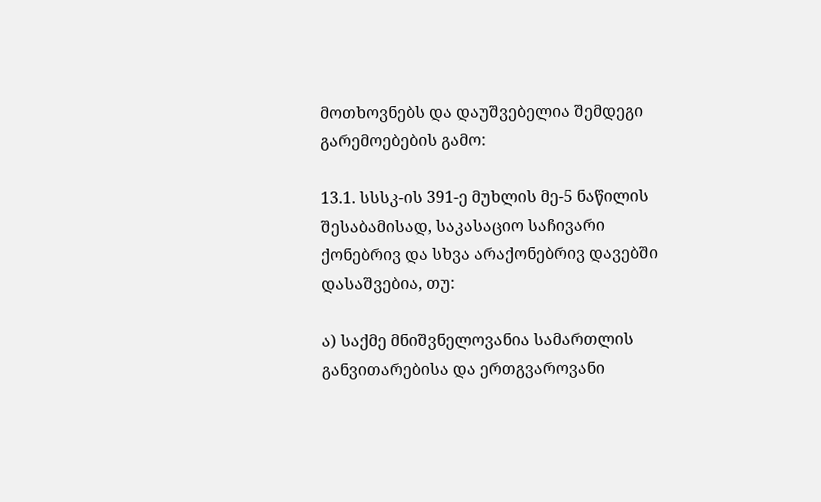მოთხოვნებს და დაუშვებელია შემდეგი გარემოებების გამო:

13.1. სსსკ-ის 391-ე მუხლის მე-5 ნაწილის შესაბამისად, საკასაციო საჩივარი ქონებრივ და სხვა არაქონებრივ დავებში დასაშვებია, თუ:

ა) საქმე მნიშვნელოვანია სამართლის განვითარებისა და ერთგვაროვანი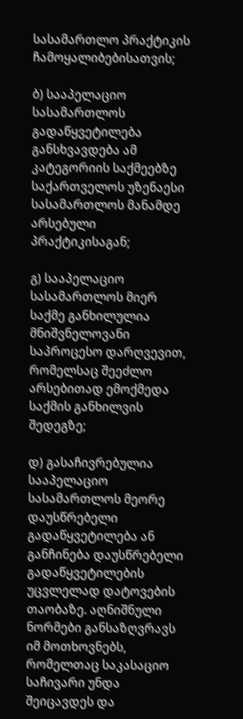სასამართლო პრაქტიკის ჩამოყალიბებისათვის;

ბ) სააპელაციო სასამართლოს გადაწყვეტილება განსხვავდება ამ კატეგორიის საქმეებზე საქართველოს უზენაესი სასამართლოს მანამდე არსებული პრაქტიკისაგან;

გ) სააპელაციო სასამართლოს მიერ საქმე განხილულია მნიშვნელოვანი საპროცესო დარღვევით, რომელსაც შეეძლო არსებითად ემოქმედა საქმის განხილვის შედეგზე;

დ) გასაჩივრებულია სააპელაციო სასამართლოს მეორე დაუსწრებელი გადაწყვეტილება ან განჩინება დაუსწრებელი გადაწყვეტილების უცვლელად დატოვების თაობაზე. აღნიშნული ნორმები განსაზღვრავს იმ მოთხოვნებს, რომელთაც საკასაციო საჩივარი უნდა შეიცავდეს და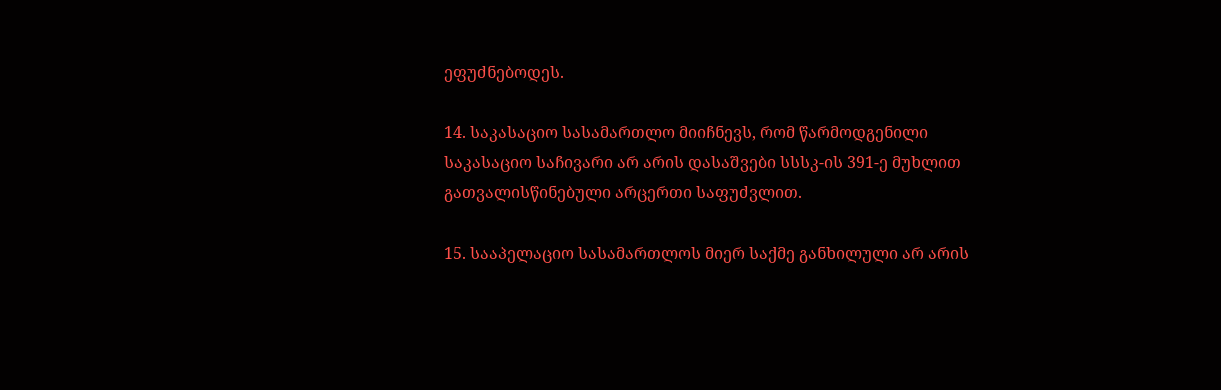ეფუძნებოდეს.

14. საკასაციო სასამართლო მიიჩნევს, რომ წარმოდგენილი საკასაციო საჩივარი არ არის დასაშვები სსსკ-ის 391-ე მუხლით გათვალისწინებული არცერთი საფუძვლით.

15. სააპელაციო სასამართლოს მიერ საქმე განხილული არ არის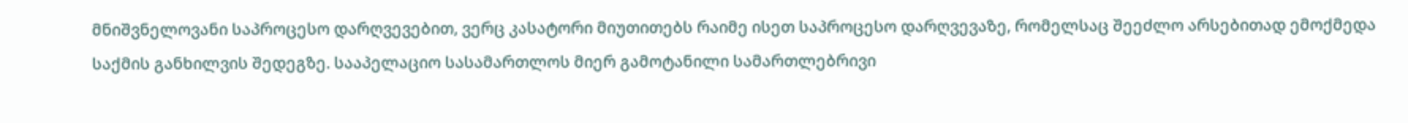მნიშვნელოვანი საპროცესო დარღვევებით, ვერც კასატორი მიუთითებს რაიმე ისეთ საპროცესო დარღვევაზე, რომელსაც შეეძლო არსებითად ემოქმედა საქმის განხილვის შედეგზე. სააპელაციო სასამართლოს მიერ გამოტანილი სამართლებრივი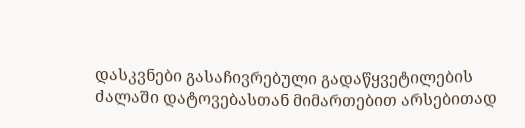დასკვნები გასაჩივრებული გადაწყვეტილების ძალაში დატოვებასთან მიმართებით არსებითად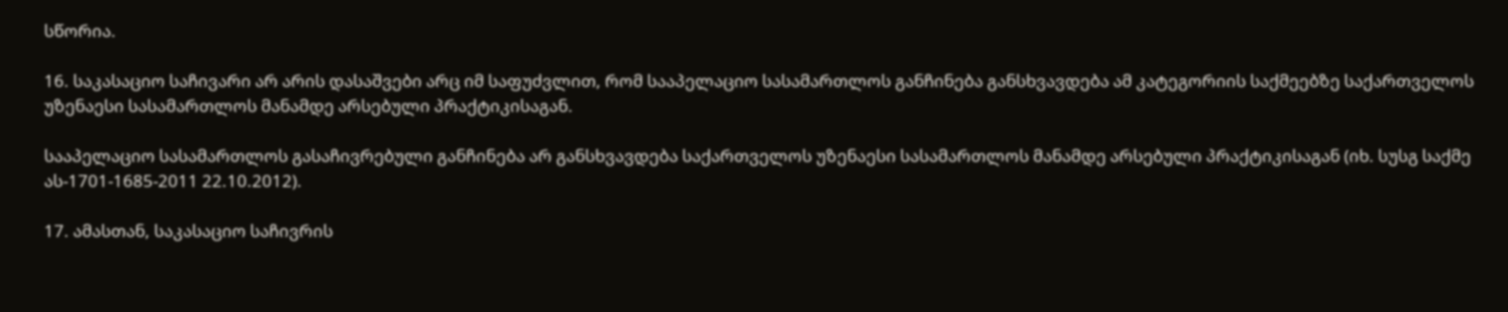სწორია.

16. საკასაციო საჩივარი არ არის დასაშვები არც იმ საფუძვლით, რომ სააპელაციო სასამართლოს განჩინება განსხვავდება ამ კატეგორიის საქმეებზე საქართველოს უზენაესი სასამართლოს მანამდე არსებული პრაქტიკისაგან.

სააპელაციო სასამართლოს გასაჩივრებული განჩინება არ განსხვავდება საქართველოს უზენაესი სასამართლოს მანამდე არსებული პრაქტიკისაგან (იხ. სუსგ საქმე ას-1701-1685-2011 22.10.2012).

17. ამასთან, საკასაციო საჩივრის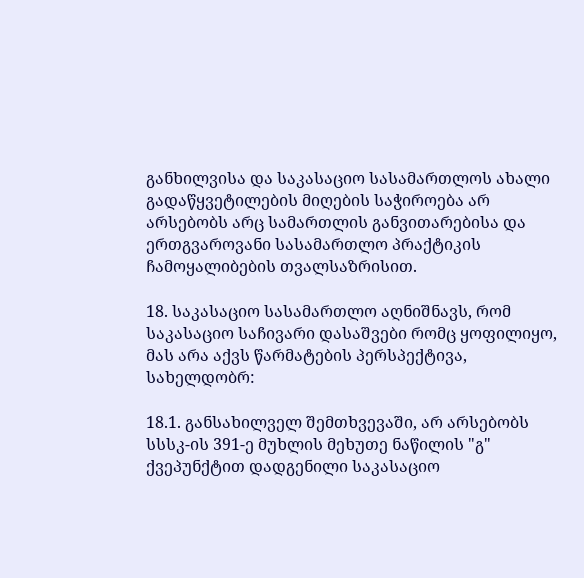განხილვისა და საკასაციო სასამართლოს ახალი გადაწყვეტილების მიღების საჭიროება არ არსებობს არც სამართლის განვითარებისა და ერთგვაროვანი სასამართლო პრაქტიკის ჩამოყალიბების თვალსაზრისით.

18. საკასაციო სასამართლო აღნიშნავს, რომ საკასაციო საჩივარი დასაშვები რომც ყოფილიყო, მას არა აქვს წარმატების პერსპექტივა, სახელდობრ:

18.1. განსახილველ შემთხვევაში, არ არსებობს სსსკ-ის 391-ე მუხლის მეხუთე ნაწილის "გ" ქვეპუნქტით დადგენილი საკასაციო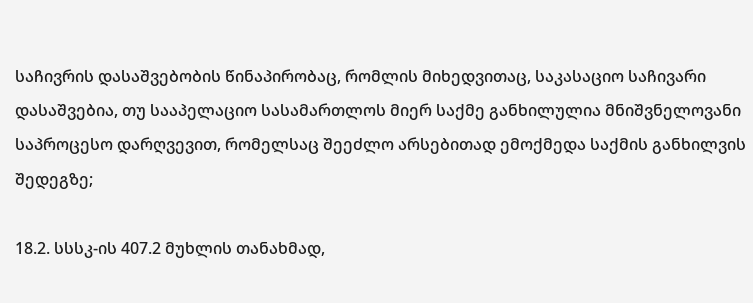საჩივრის დასაშვებობის წინაპირობაც, რომლის მიხედვითაც, საკასაციო საჩივარი დასაშვებია, თუ სააპელაციო სასამართლოს მიერ საქმე განხილულია მნიშვნელოვანი საპროცესო დარღვევით, რომელსაც შეეძლო არსებითად ემოქმედა საქმის განხილვის შედეგზე;

18.2. სსსკ-ის 407.2 მუხლის თანახმად,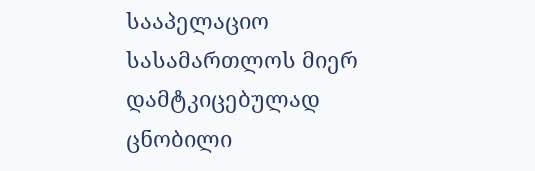სააპელაციო სასამართლოს მიერ დამტკიცებულად ცნობილი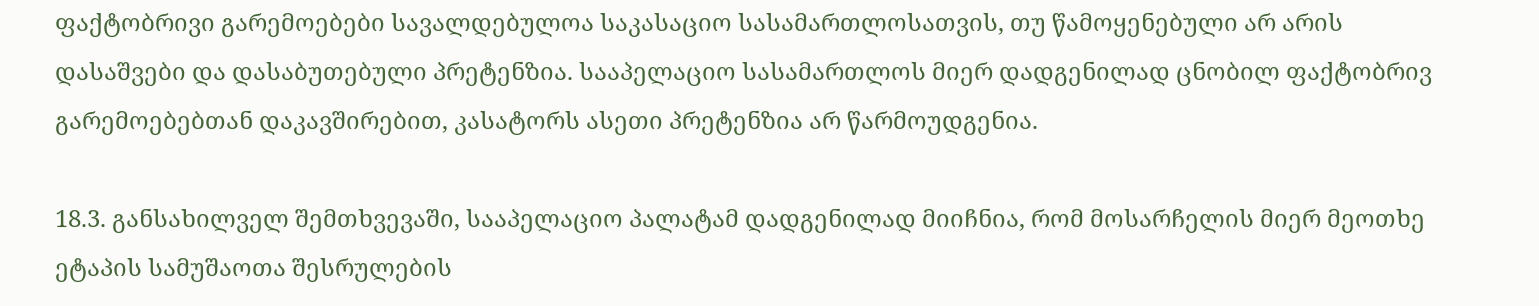ფაქტობრივი გარემოებები სავალდებულოა საკასაციო სასამართლოსათვის, თუ წამოყენებული არ არის დასაშვები და დასაბუთებული პრეტენზია. სააპელაციო სასამართლოს მიერ დადგენილად ცნობილ ფაქტობრივ გარემოებებთან დაკავშირებით, კასატორს ასეთი პრეტენზია არ წარმოუდგენია.

18.3. განსახილველ შემთხვევაში, სააპელაციო პალატამ დადგენილად მიიჩნია, რომ მოსარჩელის მიერ მეოთხე ეტაპის სამუშაოთა შესრულების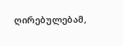ღირებულებამ,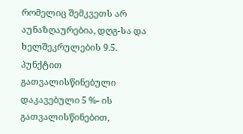რომელიც შემკვეთს არ აუნაზღაურებია, დღგ-სა და ხელშეკრულების 9.5. პუნქტით გათვალისწინებული დაკავებული 5 %- ის გათვალისწინებით,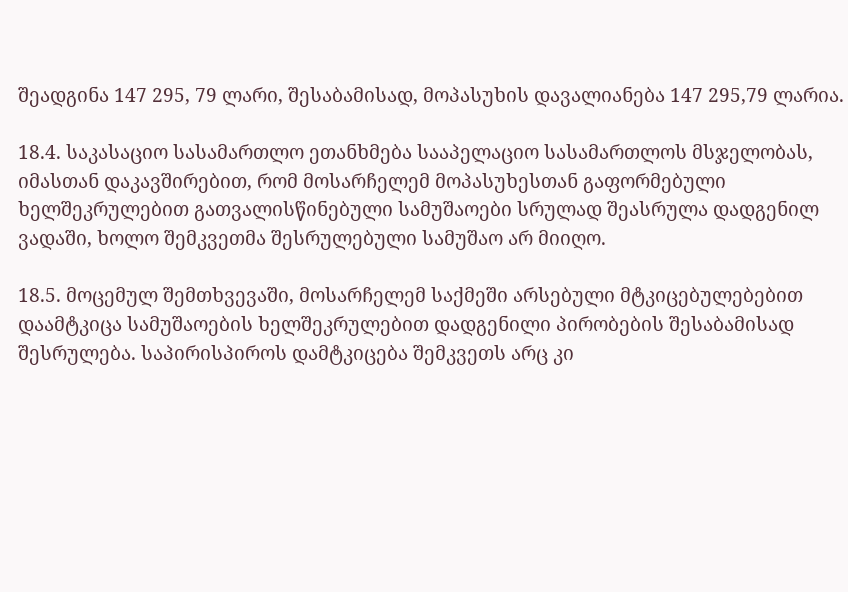შეადგინა 147 295, 79 ლარი, შესაბამისად, მოპასუხის დავალიანება 147 295,79 ლარია.

18.4. საკასაციო სასამართლო ეთანხმება სააპელაციო სასამართლოს მსჯელობას, იმასთან დაკავშირებით, რომ მოსარჩელემ მოპასუხესთან გაფორმებული ხელშეკრულებით გათვალისწინებული სამუშაოები სრულად შეასრულა დადგენილ ვადაში, ხოლო შემკვეთმა შესრულებული სამუშაო არ მიიღო.

18.5. მოცემულ შემთხვევაში, მოსარჩელემ საქმეში არსებული მტკიცებულებებით დაამტკიცა სამუშაოების ხელშეკრულებით დადგენილი პირობების შესაბამისად შესრულება. საპირისპიროს დამტკიცება შემკვეთს არც კი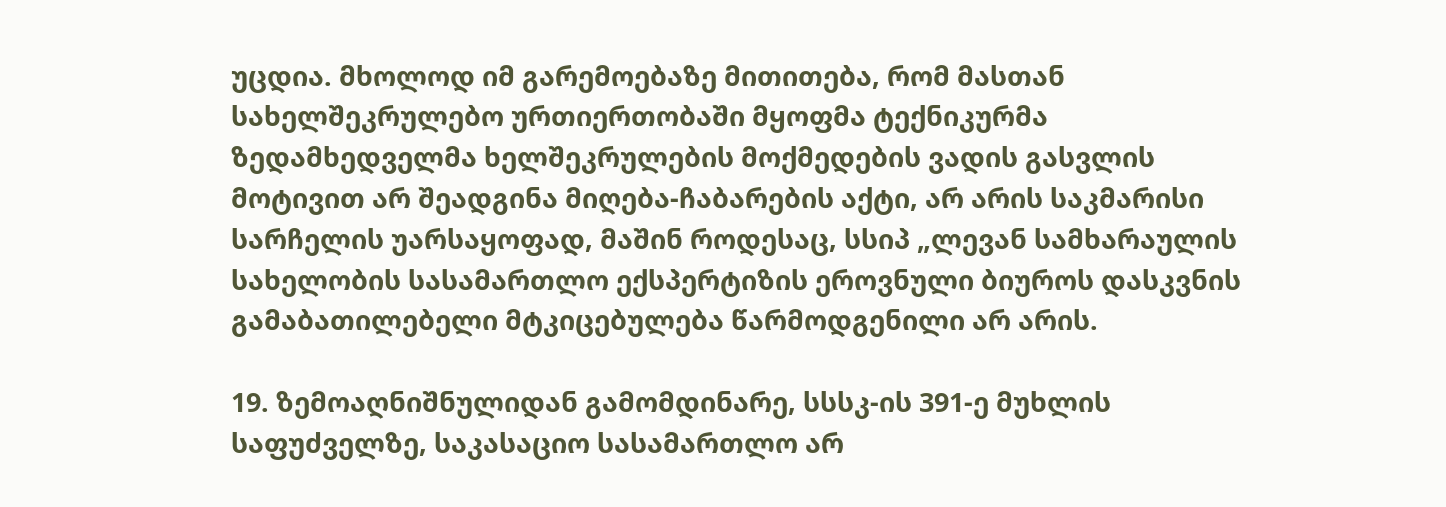უცდია. მხოლოდ იმ გარემოებაზე მითითება, რომ მასთან სახელშეკრულებო ურთიერთობაში მყოფმა ტექნიკურმა ზედამხედველმა ხელშეკრულების მოქმედების ვადის გასვლის მოტივით არ შეადგინა მიღება-ჩაბარების აქტი, არ არის საკმარისი სარჩელის უარსაყოფად, მაშინ როდესაც, სსიპ „ლევან სამხარაულის სახელობის სასამართლო ექსპერტიზის ეროვნული ბიუროს დასკვნის გამაბათილებელი მტკიცებულება წარმოდგენილი არ არის.

19. ზემოაღნიშნულიდან გამომდინარე, სსსკ-ის 391-ე მუხლის საფუძველზე, საკასაციო სასამართლო არ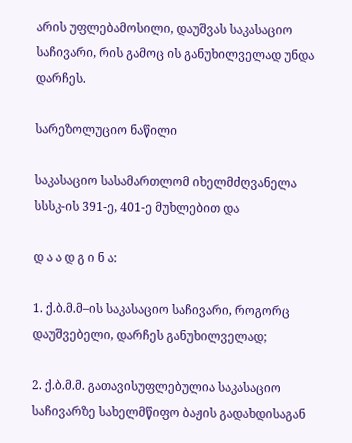არის უფლებამოსილი, დაუშვას საკასაციო საჩივარი, რის გამოც ის განუხილველად უნდა დარჩეს.

სარეზოლუციო ნაწილი

საკასაციო სასამართლომ იხელმძღვანელა სსსკ-ის 391-ე, 401-ე მუხლებით და

დ ა ა დ გ ი ნ ა:

1. ქ.ბ.მ.მ–ის საკასაციო საჩივარი, როგორც დაუშვებელი, დარჩეს განუხილველად;

2. ქ.ბ.მ.მ. გათავისუფლებულია საკასაციო საჩივარზე სახელმწიფო ბაჟის გადახდისაგან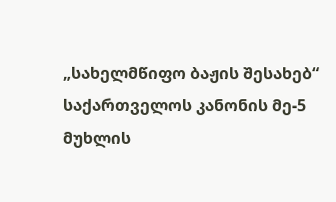„სახელმწიფო ბაჟის შესახებ“ საქართველოს კანონის მე-5 მუხლის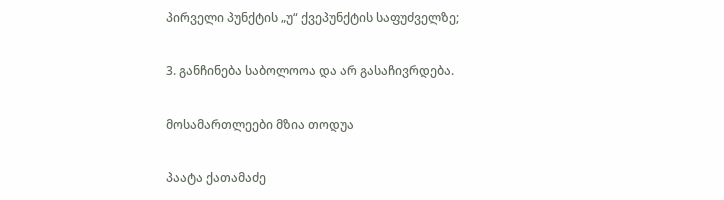პირველი პუნქტის „უ“ ქვეპუნქტის საფუძველზე;

3. განჩინება საბოლოოა და არ გასაჩივრდება.

მოსამართლეები მზია თოდუა

პაატა ქათამაძე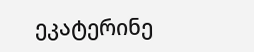ეკატერინე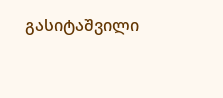გასიტაშვილი